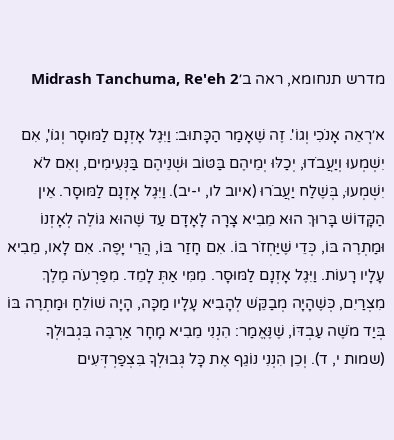מדרש תנחומא, ראה ב׳Midrash Tanchuma, Re'eh 2

א׳רְאֵה אָנֹכִי וְגוֹ'. זֶה שֶׁאָמַר הַכָּתוּב: וַיִּגֶל אָזְנָם לַמּוּסָר וְגוֹ', אִם יִשְׁמְעוּ וְיַעֲבֹדוּ, יְכַלּוּ יְמֵיהֶם בַּטּוֹב וּשְׁנֵיהֶם בַּנְּעִימִים, וְאִם לֹא יִשְׁמְעוּ, בְּשֶׁלַח יַעֲבֹרוּ (איוב לו, י-יב). וַיִּגֶל אָזְנָם לַמּוּסָר. אֵין הַקָּדוֹשׁ בָּרוּךְ הוּא מֵבִיא צָרָה לָאָדָם עַד שֶׁהוּא גּוֹלֶה לְאָזְנוֹ וּמַתְרֶה בּוֹ, כְּדֵי שֶׁיַּחְזֹר בּוֹ. אִם חָזַר בּוֹ, הֲרֵי יָפֶה. אִם לָאו, מֵבִיא עָלָיו רָעוֹת. וַיִּגֶל אָזְנָם לַמּוּסָר. מִמִּי אַתְּ לָמֵד. מִפַּרְעֹה מֶלֶךְ מִצְרַיִם, כְּשֶׁהָיָה מְבַקֵּשׁ לְהָבִיא עָלָיו מַכָּה, הָיָה שׁוֹלֵחַ וּמַתְרֶה בּוֹ בְּיַד מֹשֶׁה עַבְדּוֹ, שֶׁנֶּאֱמַר: הִנְנִי מֵבִיא מָחָר אַרְבֶּה בִּגְבוּלְךָ (שמות י, ד). וְכֵן הִנְנִי נוֹגֵף אֶת כָּל גְּבוּלְךָ בִּצְפַרְדְּעִים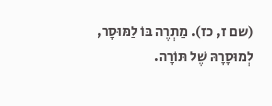(שם ז, כז). מַתְרֶה בּוֹ לַמּוּסָר, לְמוּסָרָהּ שֶׁל תּוֹרָה.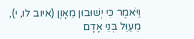וַיֹּאמֶר כִּי יְשׁוּבוּן מֵאָוֶן (איוב לו, י), מֵעַוֵּל בְּנֵי אָדָם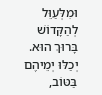וּמִלְּעַוֵּל לְהַקָּדוֹשׁ בָּרוּךְ הוּא. יְכַלּוּ יְמֵיהֶם בַּטּוֹב,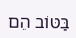בַּטּוֹב הֵם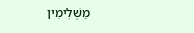מַשְׁלִימִין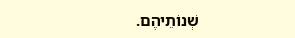שְׁנוֹתֵיהֶם.